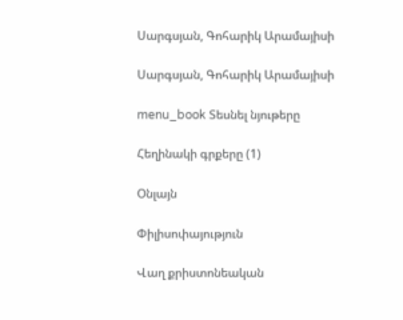Սարգսյան, Գոհարիկ Արամայիսի

Սարգսյան, Գոհարիկ Արամայիսի

menu_book Տեսնել նյութերը

Հեղինակի գրքերը (1)

Օնլայն

Փիլիսոփայություն

Վաղ քրիստոնեական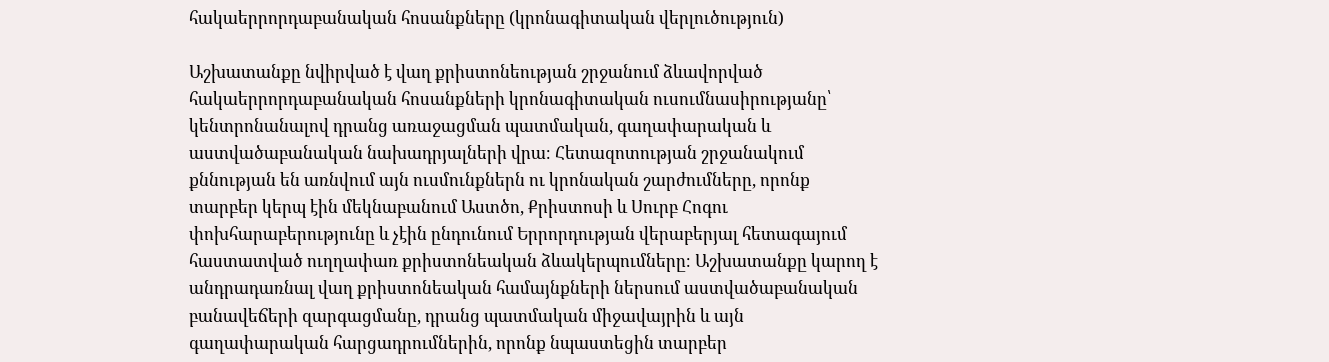հակաերրորդաբանական հոսանքները (կրոնագիտական վերլուծություն)

Աշխատանքը նվիրված է վաղ քրիստոնեության շրջանում ձևավորված հակաերրորդաբանական հոսանքների կրոնագիտական ուսումնասիրությանը՝ կենտրոնանալով դրանց առաջացման պատմական, գաղափարական և աստվածաբանական նախադրյալների վրա։ Հետազոտության շրջանակում քննության են առնվում այն ուսմունքներն ու կրոնական շարժումները, որոնք տարբեր կերպ էին մեկնաբանում Աստծո, Քրիստոսի և Սուրբ Հոգու փոխհարաբերությունը և չէին ընդունում Երրորդության վերաբերյալ հետագայում հաստատված ուղղափառ քրիստոնեական ձևակերպումները։ Աշխատանքը կարող է անդրադառնալ վաղ քրիստոնեական համայնքների ներսում աստվածաբանական բանավեճերի զարգացմանը, դրանց պատմական միջավայրին և այն գաղափարական հարցադրումներին, որոնք նպաստեցին տարբեր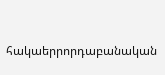հակաերրորդաբանական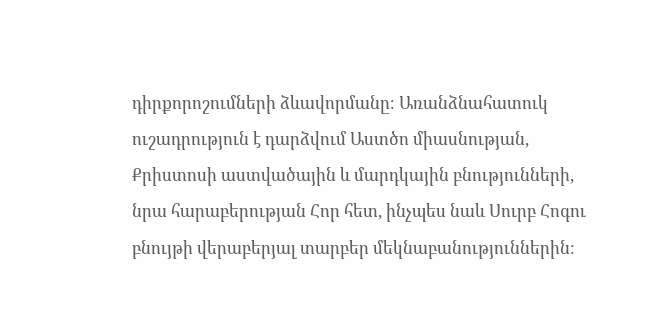դիրքորոշումների ձևավորմանը։ Առանձնահատուկ ուշադրություն է դարձվում Աստծո միասնության, Քրիստոսի աստվածային և մարդկային բնությունների, նրա հարաբերության Հոր հետ, ինչպես նաև Սուրբ Հոգու բնույթի վերաբերյալ տարբեր մեկնաբանություններին։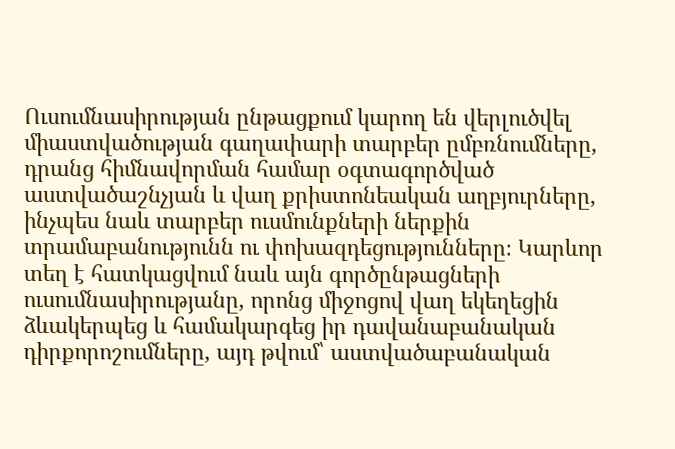Ուսումնասիրության ընթացքում կարող են վերլուծվել միաստվածության գաղափարի տարբեր ըմբռնումները, դրանց հիմնավորման համար օգտագործված աստվածաշնչյան և վաղ քրիստոնեական աղբյուրները, ինչպես նաև տարբեր ուսմունքների ներքին տրամաբանությունն ու փոխազդեցությունները։ Կարևոր տեղ է հատկացվում նաև այն գործընթացների ուսումնասիրությանը, որոնց միջոցով վաղ եկեղեցին ձևակերպեց և համակարգեց իր դավանաբանական դիրքորոշումները, այդ թվում՝ աստվածաբանական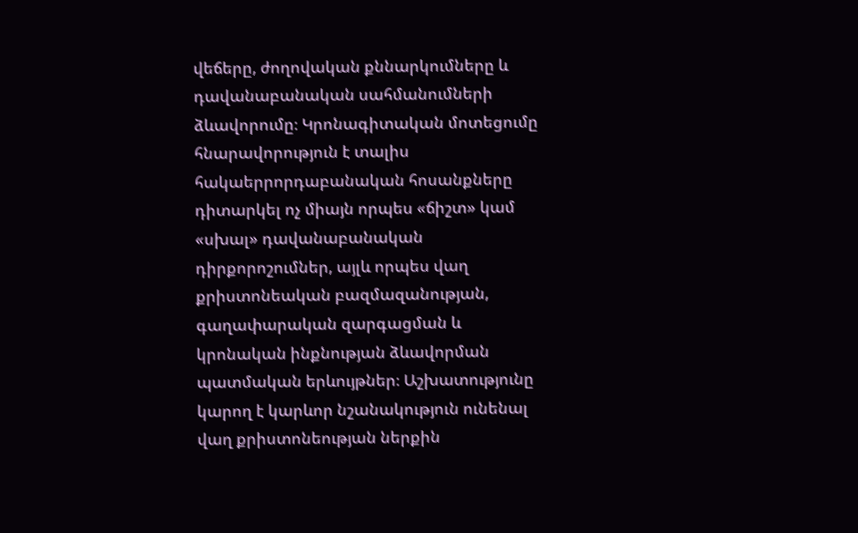վեճերը, ժողովական քննարկումները և դավանաբանական սահմանումների ձևավորումը։ Կրոնագիտական մոտեցումը հնարավորություն է տալիս հակաերրորդաբանական հոսանքները դիտարկել ոչ միայն որպես «ճիշտ» կամ «սխալ» դավանաբանական դիրքորոշումներ, այլև որպես վաղ քրիստոնեական բազմազանության, գաղափարական զարգացման և կրոնական ինքնության ձևավորման պատմական երևույթներ։ Աշխատությունը կարող է կարևոր նշանակություն ունենալ վաղ քրիստոնեության ներքին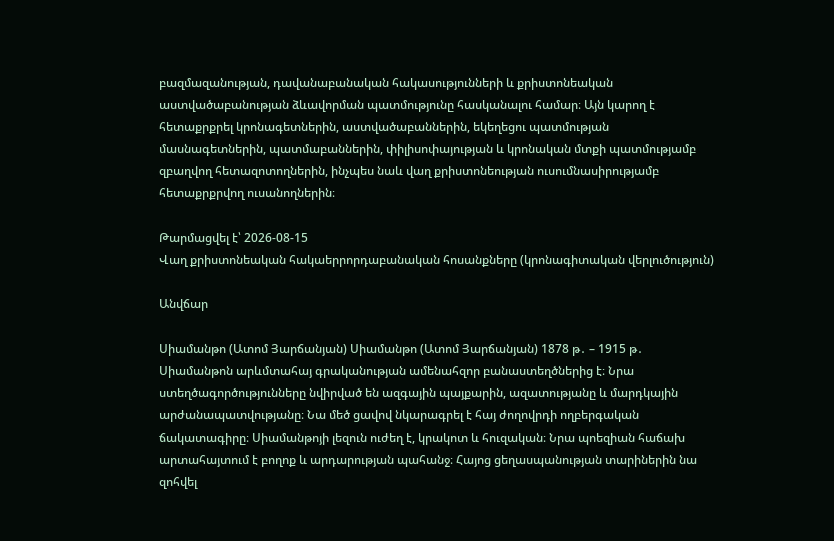բազմազանության, դավանաբանական հակասությունների և քրիստոնեական աստվածաբանության ձևավորման պատմությունը հասկանալու համար։ Այն կարող է հետաքրքրել կրոնագետներին, աստվածաբաններին, եկեղեցու պատմության մասնագետներին, պատմաբաններին, փիլիսոփայության և կրոնական մտքի պատմությամբ զբաղվող հետազոտողներին, ինչպես նաև վաղ քրիստոնեության ուսումնասիրությամբ հետաքրքրվող ուսանողներին։

Թարմացվել է՝ 2026-08-15
Վաղ քրիստոնեական հակաերրորդաբանական հոսանքները (կրոնագիտական վերլուծություն)

Անվճար

Սիամանթո (Ատոմ Յարճանյան) Սիամանթո (Ատոմ Յարճանյան) 1878 թ․ – 1915 թ․ Սիամանթոն արևմտահայ գրականության ամենահզոր բանաստեղծներից է։ Նրա ստեղծագործությունները նվիրված են ազգային պայքարին, ազատությանը և մարդկային արժանապատվությանը։ Նա մեծ ցավով նկարագրել է հայ ժողովրդի ողբերգական ճակատագիրը։ Սիամանթոյի լեզուն ուժեղ է, կրակոտ և հուզական։ Նրա պոեզիան հաճախ արտահայտում է բողոք և արդարության պահանջ։ Հայոց ցեղասպանության տարիներին նա զոհվել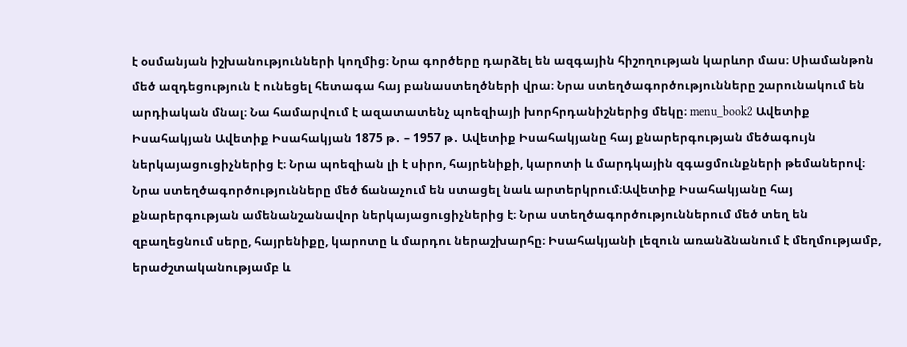է օսմանյան իշխանությունների կողմից։ Նրա գործերը դարձել են ազգային հիշողության կարևոր մաս։ Սիամանթոն մեծ ազդեցություն է ունեցել հետագա հայ բանաստեղծների վրա։ Նրա ստեղծագործությունները շարունակում են արդիական մնալ։ Նա համարվում է ազատատենչ պոեզիայի խորհրդանիշներից մեկը։ menu_book2 Ավետիք Իսահակյան Ավետիք Իսահակյան 1875 թ․ – 1957 թ․ Ավետիք Իսահակյանը հայ քնարերգության մեծագույն ներկայացուցիչներից է։ Նրա պոեզիան լի է սիրո, հայրենիքի, կարոտի և մարդկային զգացմունքների թեմաներով։ Նրա ստեղծագործությունները մեծ ճանաչում են ստացել նաև արտերկրում։Ավետիք Իսահակյանը հայ քնարերգության ամենանշանավոր ներկայացուցիչներից է։ Նրա ստեղծագործություններում մեծ տեղ են զբաղեցնում սերը, հայրենիքը, կարոտը և մարդու ներաշխարհը։ Իսահակյանի լեզուն առանձնանում է մեղմությամբ, երաժշտականությամբ և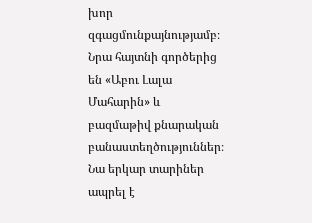խոր զգացմունքայնությամբ։ Նրա հայտնի գործերից են «Աբու Լալա Մահարին» և բազմաթիվ քնարական բանաստեղծություններ։ Նա երկար տարիներ ապրել է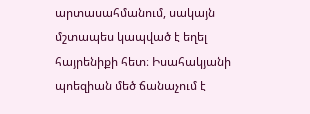արտասահմանում, սակայն մշտապես կապված է եղել հայրենիքի հետ։ Իսահակյանի պոեզիան մեծ ճանաչում է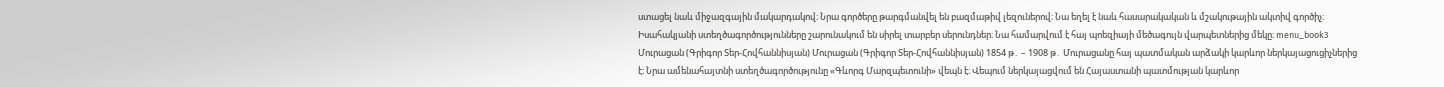ստացել նաև միջազգային մակարդակով։ Նրա գործերը թարգմանվել են բազմաթիվ լեզուներով։ Նա եղել է նաև հասարակական և մշակութային ակտիվ գործիչ։ Իսահակյանի ստեղծագործությունները շարունակում են սիրել տարբեր սերունդներ։ Նա համարվում է հայ պոեզիայի մեծագույն վարպետներից մեկը։ menu_book3 Մուրացան (Գրիգոր Տեր-Հովհաննիսյան) Մուրացան (Գրիգոր Տեր-Հովհաննիսյան) 1854 թ․ – 1908 թ․ Մուրացանը հայ պատմական արձակի կարևոր ներկայացուցիչներից է։ Նրա ամենահայտնի ստեղծագործությունը «Գևորգ Մարզպետունի» վեպն է։ Վեպում ներկայացվում են Հայաստանի պատմության կարևոր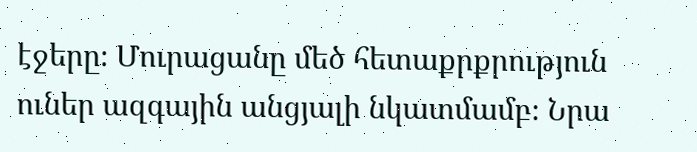էջերը։ Մուրացանը մեծ հետաքրքրություն ուներ ազգային անցյալի նկատմամբ։ Նրա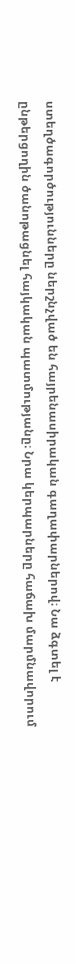ստեղծագործությունները ներշնչված են հայրենասիրական գաղափարներով։ Նա ձգտել է ընթերցողին ծանոթացնել հայկական պատմությանը։ Նրա կերպարները հաճախ մարմնավորում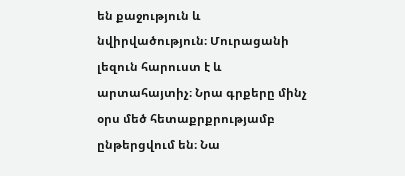են քաջություն և նվիրվածություն։ Մուրացանի լեզուն հարուստ է և արտահայտիչ։ Նրա գրքերը մինչ օրս մեծ հետաքրքրությամբ ընթերցվում են։ Նա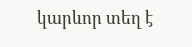կարևոր տեղ է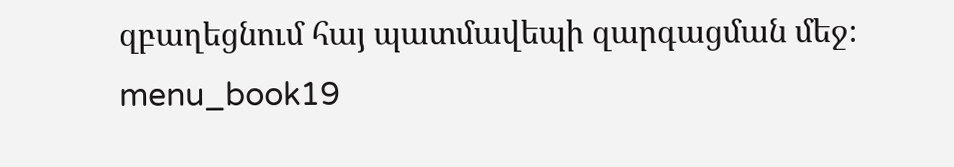զբաղեցնում հայ պատմավեպի զարգացման մեջ։ menu_book19